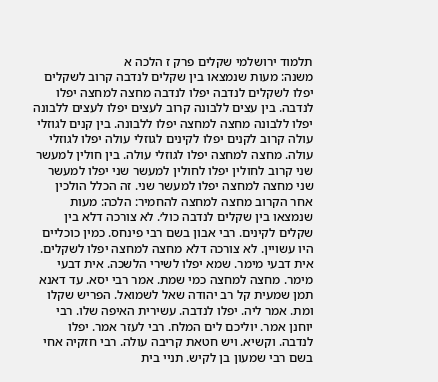תלמוד ירושלמי שקלים פרק ז הלכה א
משנה: מעות שנמצאו בין שקלים לנדבה קרוב לשקלים יפלו לשקלים לנדבה יפלו לנדבה מחצה למחצה יפלו לנדבה. בין עצים ללבונה קרוב לעצים יפלו לעצים ללבונה יפלו ללבונה מחצה למחצה יפלו ללבונה. בין קנים לגוזלי עולה קרוב לקנים יפלו לקינים לגוזלי עולה יפלו לגוזלי עולה. מחצה למחצה יפלו לגוזלי עולה. בין חולין למעשר שני קרוב לחולין יפלו לחולין למעשר שני יפלו למעשר שני מחצה למחצה יפלו למעשר שני. זה הכלל הולכין אחר הקרוב מחצה למחצה להחמיר: הלכה: מעות שנמצאו בין שקלים לנדבה כול׳. לא צורכה דלא בין שקלים לקינים. רבי אבון בשם רבי פינחס. כמין כוכליים היו עשויין. לא צורכה דלא מחצה למחצה יפלו לשקלים. אית דבעי מימר. שמא יפלו לשירי הלשכה. אית דבעי מימר. מחצה למחצה כמי שמת. אמר רבי יסא. עד דאנא תמן שמעית קל רב יהודה שאל לשמואל. הפריש שקלו ומת. אמר ליה. יפלו לנדבה. עשירית האיפה שלו. רבי יוחנן אמר. יוליכם לים המלח. רבי לעזר אמר. יפלו לנדבה. וקשיא. ויש חטאת קריבה עולה. רבי חזקיה אחי בשם רבי שמעון בן לקיש. תניי בית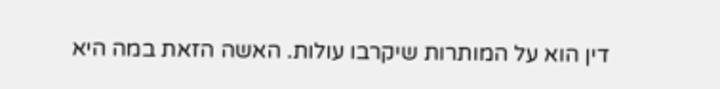דין הוא על המותרות שיקרבו עולות. האשה הזאת במה היא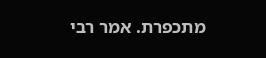מתכפרת. אמר רבי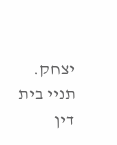יצחק. תניי בית דין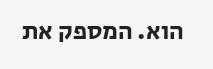הוא. המספק את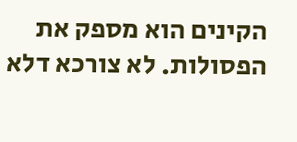הקינים הוא מספק את הפסולות. לא צורכא דלא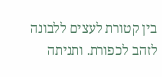בין קטורת לעצים ללבונה לזהב לכפורת. ותניתה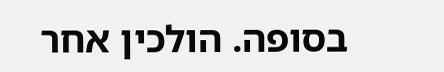בסופה. הולכין אחר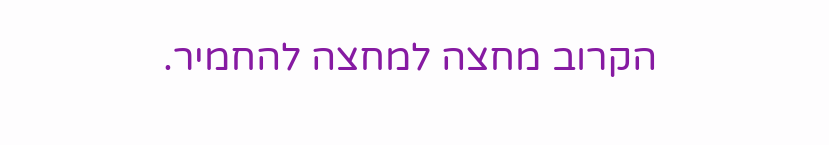הקרוב מחצה למחצה להחמיר.